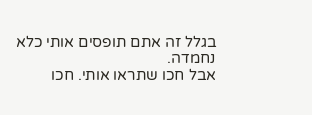בגלל זה אתם תופסים אותי כלא נחמדה.
אבל חכו שתראו אותי. חכו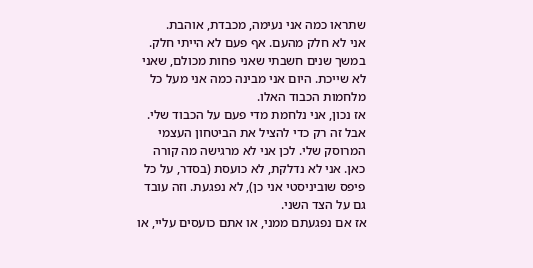שתראו כמה אני נעימה, מכבדת, אוהבת.
אני לא חלק מהעם. אף פעם לא הייתי חלק. במשך שנים חשבתי שאני פחות מכולם, שאני לא שייכת. היום אני מבינה כמה אני מעל כל מלחמות הכבוד האלו.
אז נכון, אני נלחמת מדי פעם על הכבוד שלי. אבל זה רק כדי להציל את הביטחון העצמי המרוסק שלי. לכן אני לא מרגישה מה קורה כאן. אני לא נדלקת, לא כועסת (בסדר, על כל פיפס שוביניסטי אני כן), לא נפגעת. וזה עובד גם על הצד השני.
אז אם נפגעתם ממני, או אתם כועסים עליי, או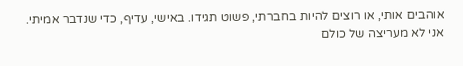אוהבים אותי, או רוצים להיות בחברתי, פשוט תגידו. באישי, עדיף, כדי שנדבר אמיתי.
אני לא מעריצה של כולם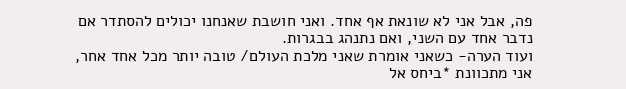פה, אבל אני לא שונאת אף אחד. ואני חושבת שאנחנו יכולים להסתדר אם נדבר אחד עם השני, ואם נתנהג בבגרות.
ועוד הערה- כשאני אומרת שאני מלכת העולם/ טובה יותר מכל אחד אחר, אני מתכוונת *ביחס אל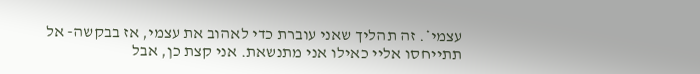עצמי*. זה תהליך שאני עוברת כדי לאהוב את עצמי, אז בבקשה- אל תתייחסו אליי כאילו אני מתנשאת. אני קצת כן, אבל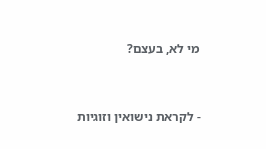מי לא, בעצם?


- לקראת נישואין וזוגיות